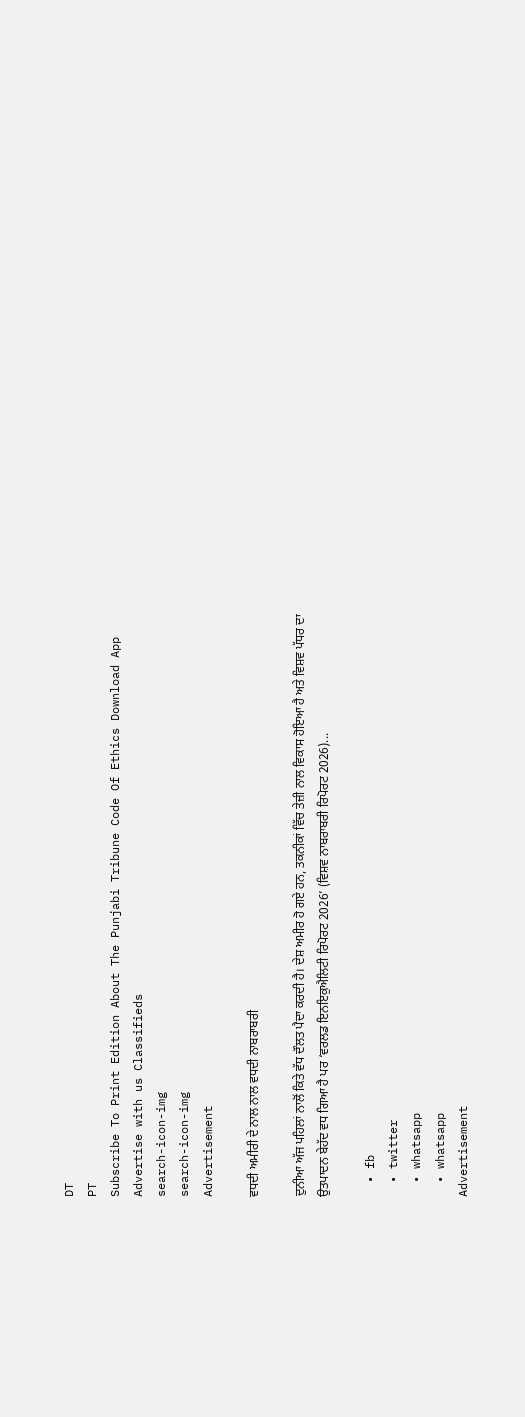DT
PT
Subscribe To Print Edition About The Punjabi Tribune Code Of Ethics Download App Advertise with us Classifieds
search-icon-img
search-icon-img
Advertisement

ਵਧਦੀ ਅਮੀਰੀ ਦੇ ਨਾਲ ਨਾਲ ਵਧਦੀ ਨਾਬਰਾਬਰੀ

ਦੁਨੀਆ ਅੱਜ ਪਹਿਲਾਂ ਨਾਲੋਂ ਕਿਤੇ ਵੱਧ ਦੌਲਤ ਪੈਦਾ ਕਰਦੀ ਹੈ। ਦੇਸ਼ ਅਮੀਰ ਹੋ ਗਏ ਹਨ, ਤਕਨੀਕਾਂ ਵਿੱਚ ਤੇਜ਼ੀ ਨਾਲ ਵਿਕਾਸ ਹੋਇਆ ਹੈ ਅਤੇ ਵਿਸ਼ਵ ਪੱਧਰ ਦਾ ਉਤਪਾਦਨ ਬੇਹੱਦ ਵਧ ਗਿਆ ਹੈ ਪਰ ‘ਵਰਲਡ ਇਨਇਕੁਐਲਿਟੀ ਰਿਪੋਰਟ 2026’ (ਵਿਸ਼ਵ ਨਾਬਰਾਬਰੀ ਰਿਪੋਰਟ 2026)...

  • fb
  • twitter
  • whatsapp
  • whatsapp
Advertisement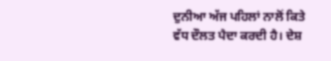ਦੁਨੀਆ ਅੱਜ ਪਹਿਲਾਂ ਨਾਲੋਂ ਕਿਤੇ ਵੱਧ ਦੌਲਤ ਪੈਦਾ ਕਰਦੀ ਹੈ। ਦੇਸ਼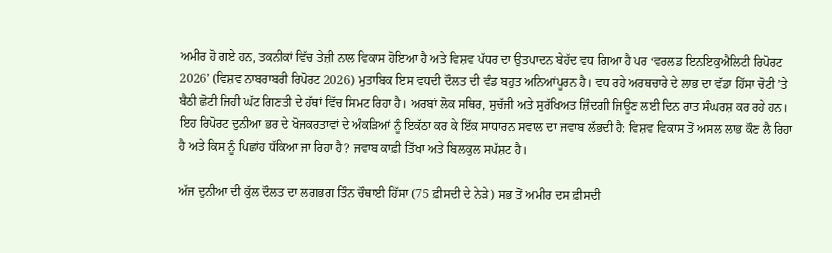ਅਮੀਰ ਹੋ ਗਏ ਹਨ, ਤਕਨੀਕਾਂ ਵਿੱਚ ਤੇਜ਼ੀ ਨਾਲ ਵਿਕਾਸ ਹੋਇਆ ਹੈ ਅਤੇ ਵਿਸ਼ਵ ਪੱਧਰ ਦਾ ਉਤਪਾਦਨ ਬੇਹੱਦ ਵਧ ਗਿਆ ਹੈ ਪਰ ‘ਵਰਲਡ ਇਨਇਕੁਐਲਿਟੀ ਰਿਪੋਰਟ 2026’ (ਵਿਸ਼ਵ ਨਾਬਰਾਬਰੀ ਰਿਪੋਰਟ 2026) ਮੁਤਾਬਿਕ ਇਸ ਵਧਦੀ ਦੌਲਤ ਦੀ ਵੰਡ ਬਹੁਤ ਅਨਿਆਂਪੂਰਨ ਹੈ। ਵਧ ਰਹੇ ਅਰਥਚਾਰੇ ਦੇ ਲਾਭ ਦਾ ਵੱਡਾ ਹਿੱਸਾ ਚੋਟੀ ’ਤੇ ਬੈਠੀ ਛੋਟੀ ਜਿਹੀ ਘੱਟ ਗਿਣਤੀ ਦੇ ਹੱਥਾਂ ਵਿੱਚ ਸਿਮਟ ਰਿਹਾ ਹੈ। ਅਰਬਾਂ ਲੋਕ ਸਥਿਰ, ਸੁਚੱਜੀ ਅਤੇ ਸੁਰੱਖਿਅਤ ਜ਼ਿੰਦਗੀ ਜਿਊਣ ਲਈ ਦਿਨ ਰਾਤ ਸੰਘਰਸ਼ ਕਰ ਰਹੇ ਹਨ। ਇਹ ਰਿਪੋਰਟ ਦੁਨੀਆ ਭਰ ਦੇ ਖੋਜਕਰਤਾਵਾਂ ਦੇ ਅੰਕੜਿਆਂ ਨੂੰ ਇਕੱਠਾ ਕਰ ਕੇ ਇੱਕ ਸਾਧਾਰਨ ਸਵਾਲ ਦਾ ਜਵਾਬ ਲੱਭਦੀ ਹੈ: ਵਿਸ਼ਵ ਵਿਕਾਸ ਤੋਂ ਅਸਲ ਲਾਭ ਕੌਣ ਲੈ ਰਿਹਾ ਹੈ ਅਤੇ ਕਿਸ ਨੂੰ ਪਿਛਾਂਹ ਧੱਕਿਆ ਜਾ ਰਿਹਾ ਹੈ? ਜਵਾਬ ਕਾਫ਼ੀ ਤਿੱਖਾ ਅਤੇ ਬਿਲਕੁਲ ਸਪੱਸ਼ਟ ਹੈ।

ਅੱਜ ਦੁਨੀਆ ਦੀ ਕੁੱਲ ਦੌਲਤ ਦਾ ਲਗਭਗ ਤਿੰਨ ਚੌਥਾਈ ਹਿੱਸਾ (75 ਫ਼ੀਸਦੀ ਦੇ ਨੇੜੇ) ਸਭ ਤੋਂ ਅਮੀਰ ਦਸ ਫ਼ੀਸਦੀ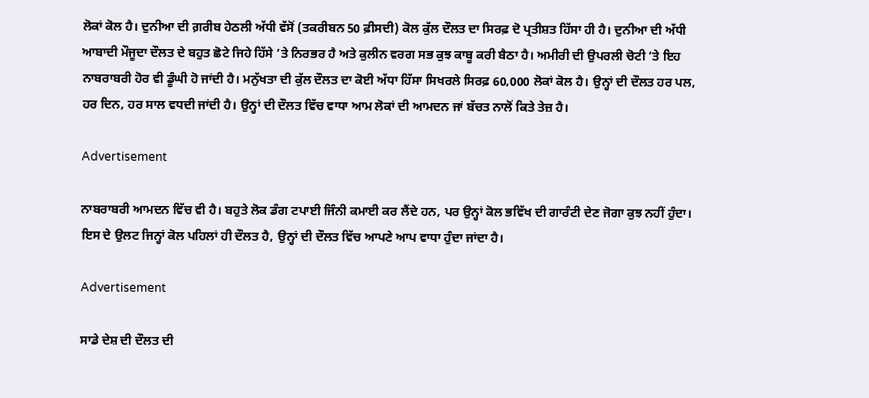ਲੋਕਾਂ ਕੋਲ ਹੈ। ਦੁਨੀਆ ਦੀ ਗ਼ਰੀਬ ਹੇਠਲੀ ਅੱਧੀ ਵੱਸੋਂ (ਤਕਰੀਬਨ 50 ਫ਼ੀਸਦੀ) ਕੋਲ ਕੁੱਲ ਦੌਲਤ ਦਾ ਸਿਰਫ਼ ਦੋ ਪ੍ਰਤੀਸ਼ਤ ਹਿੱਸਾ ਹੀ ਹੈ। ਦੁਨੀਆ ਦੀ ਅੱਧੀ ਆਬਾਦੀ ਮੌਜੂਦਾ ਦੌਲਤ ਦੇ ਬਹੁਤ ਛੋਟੇ ਜਿਹੇ ਹਿੱਸੇ ’ਤੇ ਨਿਰਭਰ ਹੈ ਅਤੇ ਕੁਲੀਨ ਵਰਗ ਸਭ ਕੁਝ ਕਾਬੂ ਕਰੀ ਬੈਠਾ ਹੈ। ਅਮੀਰੀ ਦੀ ਉਪਰਲੀ ਚੋਟੀ ’ਤੇ ਇਹ ਨਾਬਰਾਬਰੀ ਹੋਰ ਵੀ ਡੂੰਘੀ ਹੋ ਜਾਂਦੀ ਹੈ। ਮਨੁੱਖਤਾ ਦੀ ਕੁੱਲ ਦੌਲਤ ਦਾ ਕੋਈ ਅੱਧਾ ਹਿੱਸਾ ਸਿਖਰਲੇ ਸਿਰਫ਼ 60,000 ਲੋਕਾਂ ਕੋਲ ਹੈ। ਉਨ੍ਹਾਂ ਦੀ ਦੌਲਤ ਹਰ ਪਲ, ਹਰ ਦਿਨ, ਹਰ ਸਾਲ ਵਧਦੀ ਜਾਂਦੀ ਹੈ। ਉਨ੍ਹਾਂ ਦੀ ਦੌਲਤ ਵਿੱਚ ਵਾਧਾ ਆਮ ਲੋਕਾਂ ਦੀ ਆਮਦਨ ਜਾਂ ਬੱਚਤ ਨਾਲੋਂ ਕਿਤੇ ਤੇਜ਼ ਹੈ।

Advertisement

ਨਾਬਰਾਬਰੀ ਆਮਦਨ ਵਿੱਚ ਵੀ ਹੈ। ਬਹੁਤੇ ਲੋਕ ਡੰਗ ਟਪਾਈ ਜਿੰਨੀ ਕਮਾਈ ਕਰ ਲੈਂਦੇ ਹਨ, ਪਰ ਉਨ੍ਹਾਂ ਕੋਲ ਭਵਿੱਖ ਦੀ ਗਾਰੰਟੀ ਦੇਣ ਜੋਗਾ ਕੁਝ ਨਹੀਂ ਹੁੰਦਾ। ਇਸ ਦੇ ਉਲਟ ਜਿਨ੍ਹਾਂ ਕੋਲ ਪਹਿਲਾਂ ਹੀ ਦੌਲਤ ਹੈ, ਉਨ੍ਹਾਂ ਦੀ ਦੌਲਤ ਵਿੱਚ ਆਪਣੇ ਆਪ ਵਾਧਾ ਹੁੰਦਾ ਜਾਂਦਾ ਹੈ।

Advertisement

ਸਾਡੇ ਦੇਸ਼ ਦੀ ਦੌਲਤ ਦੀ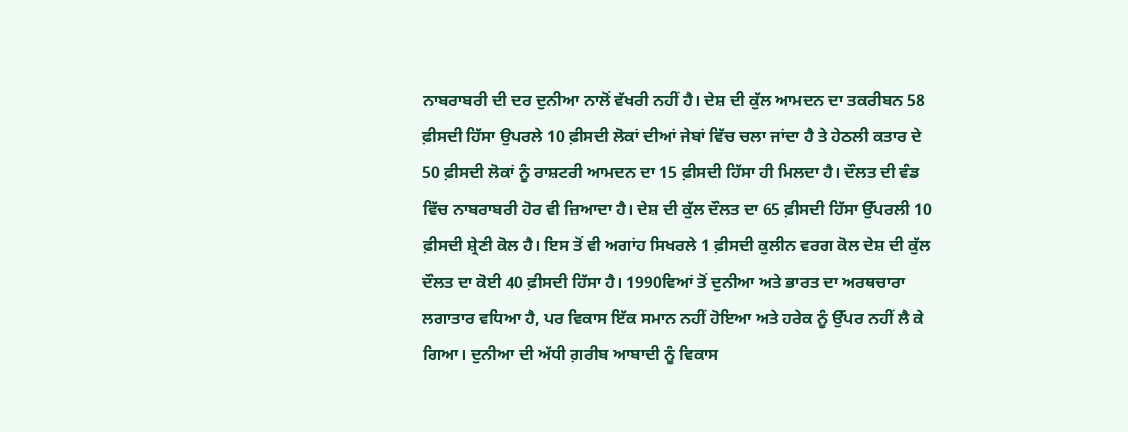ਨਾਬਰਾਬਰੀ ਦੀ ਦਰ ਦੁਨੀਆ ਨਾਲੋਂ ਵੱਖਰੀ ਨਹੀਂ ਹੈ। ਦੇਸ਼ ਦੀ ਕੁੱਲ ਆਮਦਨ ਦਾ ਤਕਰੀਬਨ 58 ਫ਼ੀਸਦੀ ਹਿੱਸਾ ਉਪਰਲੇ 10 ਫ਼ੀਸਦੀ ਲੋਕਾਂ ਦੀਆਂ ਜੇਬਾਂ ਵਿੱਚ ਚਲਾ ਜਾਂਦਾ ਹੈ ਤੇ ਹੇਠਲੀ ਕਤਾਰ ਦੇ 50 ਫ਼ੀਸਦੀ ਲੋਕਾਂ ਨੂੰ ਰਾਸ਼ਟਰੀ ਆਮਦਨ ਦਾ 15 ਫ਼ੀਸਦੀ ਹਿੱਸਾ ਹੀ ਮਿਲਦਾ ਹੈ। ਦੌਲਤ ਦੀ ਵੰਡ ਵਿੱਚ ਨਾਬਰਾਬਰੀ ਹੋਰ ਵੀ ਜ਼ਿਆਦਾ ਹੈ। ਦੇਸ਼ ਦੀ ਕੁੱਲ ਦੌਲਤ ਦਾ 65 ਫ਼ੀਸਦੀ ਹਿੱਸਾ ਉੱਪਰਲੀ 10 ਫ਼ੀਸਦੀ ਸ਼੍ਰੇਣੀ ਕੋਲ ਹੈ। ਇਸ ਤੋਂ ਵੀ ਅਗਾਂਹ ਸਿਖਰਲੇ 1 ਫ਼ੀਸਦੀ ਕੁਲੀਨ ਵਰਗ ਕੋਲ ਦੇਸ਼ ਦੀ ਕੁੱਲ ਦੌਲਤ ਦਾ ਕੋਈ 40 ਫ਼ੀਸਦੀ ਹਿੱਸਾ ਹੈ। 1990ਵਿਆਂ ਤੋਂ ਦੁਨੀਆ ਅਤੇ ਭਾਰਤ ਦਾ ਅਰਥਚਾਰਾ ਲਗਾਤਾਰ ਵਧਿਆ ਹੈ, ਪਰ ਵਿਕਾਸ ਇੱਕ ਸਮਾਨ ਨਹੀਂ ਹੋਇਆ ਅਤੇ ਹਰੇਕ ਨੂੰ ਉੱਪਰ ਨਹੀਂ ਲੈ ਕੇ ਗਿਆ। ਦੁਨੀਆ ਦੀ ਅੱਧੀ ਗ਼ਰੀਬ ਆਬਾਦੀ ਨੂੰ ਵਿਕਾਸ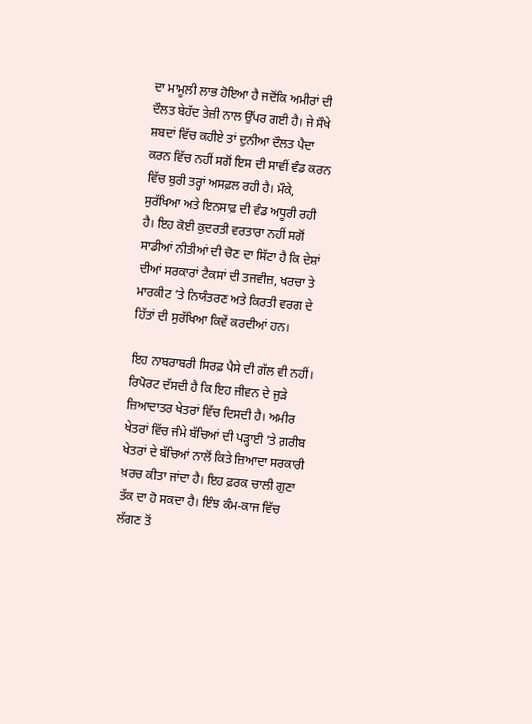ਦਾ ਮਾਮੂਲੀ ਲਾਭ ਹੋਇਆ ਹੈ ਜਦੋਂਕਿ ਅਮੀਰਾਂ ਦੀ ਦੌਲਤ ਬੇਹੱਦ ਤੇਜ਼ੀ ਨਾਲ ਉੱਪਰ ਗਈ ਹੈ। ਜੇ ਸੌਖੇ ਸ਼ਬਦਾਂ ਵਿੱਚ ਕਹੀਏ ਤਾਂ ਦੁਨੀਆ ਦੌਲਤ ਪੈਦਾ ਕਰਨ ਵਿੱਚ ਨਹੀਂ ਸਗੋਂ ਇਸ ਦੀ ਸਾਵੀਂ ਵੰਡ ਕਰਨ ਵਿੱਚ ਬੁਰੀ ਤਰ੍ਹਾਂ ਅਸਫ਼ਲ ਰਹੀ ਹੈ। ਮੌਕੇ, ਸੁਰੱਖਿਆ ਅਤੇ ਇਨਸਾਫ਼ ਦੀ ਵੰਡ ਅਧੂਰੀ ਰਹੀ ਹੈ। ਇਹ ਕੋਈ ਕੁਦਰਤੀ ਵਰਤਾਰਾ ਨਹੀਂ ਸਗੋਂ ਸਾਡੀਆਂ ਨੀਤੀਆਂ ਦੀ ਚੋਣ ਦਾ ਸਿੱਟਾ ਹੈ ਕਿ ਦੇਸ਼ਾਂ ਦੀਆਂ ਸਰਕਾਰਾਂ ਟੈਕਸਾਂ ਦੀ ਤਜਵੀਜ਼, ਖਰਚਾ ਤੇ ਮਾਰਕੀਟ ’ਤੇ ਨਿਯੰਤਰਣ ਅਤੇ ਕਿਰਤੀ ਵਰਗ ਦੇ ਹਿੱਤਾਂ ਦੀ ਸੁਰੱਖਿਆ ਕਿਵੇਂ ਕਰਦੀਆਂ ਹਨ।

ਇਹ ਨਾਬਰਾਬਰੀ ਸਿਰਫ਼ ਪੈਸੇ ਦੀ ਗੱਲ ਵੀ ਨਹੀਂ। ਰਿਪੋਰਟ ਦੱਸਦੀ ਹੈ ਕਿ ਇਹ ਜੀਵਨ ਦੇ ਜੁੜੇ ਜ਼ਿਆਦਾਤਰ ਖੇਤਰਾਂ ਵਿੱਚ ਦਿਸਦੀ ਹੈ। ਅਮੀਰ ਖੇਤਰਾਂ ਵਿੱਚ ਜੰਮੇ ਬੱਚਿਆਂ ਦੀ ਪੜ੍ਹਾਈ ’ਤੇ ਗ਼ਰੀਬ ਖੇਤਰਾਂ ਦੇ ਬੱਚਿਆਂ ਨਾਲੋਂ ਕਿਤੇ ਜ਼ਿਆਦਾ ਸਰਕਾਰੀ ਖ਼ਰਚ ਕੀਤਾ ਜਾਂਦਾ ਹੈ। ਇਹ ਫ਼ਰਕ ਚਾਲੀ ਗੁਣਾ ਤੱਕ ਦਾ ਹੋ ਸਕਦਾ ਹੈ। ਇੰਝ ਕੰਮ-ਕਾਜ ਵਿੱਚ ਲੱਗਣ ਤੋਂ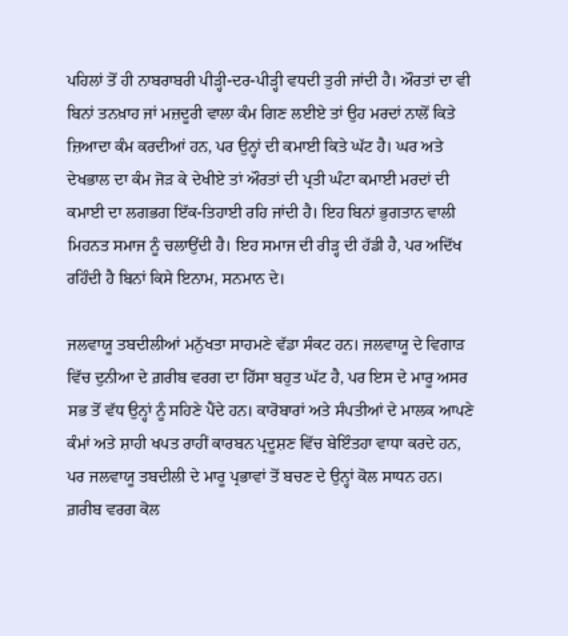ਪਹਿਲਾਂ ਤੋਂ ਹੀ ਨਾਬਰਾਬਰੀ ਪੀੜ੍ਹੀ-ਦਰ-ਪੀੜ੍ਹੀ ਵਧਦੀ ਤੁਰੀ ਜਾਂਦੀ ਹੈ। ਔਰਤਾਂ ਦਾ ਵੀ ਬਿਨਾਂ ਤਨਖ਼ਾਹ ਜਾਂ ਮਜ਼ਦੂਰੀ ਵਾਲਾ ਕੰਮ ਗਿਣ ਲਈਏ ਤਾਂ ਉਹ ਮਰਦਾਂ ਨਾਲੋਂ ਕਿਤੇ ਜ਼ਿਆਦਾ ਕੰਮ ਕਰਦੀਆਂ ਹਨ, ਪਰ ਉਨ੍ਹਾਂ ਦੀ ਕਮਾਈ ਕਿਤੇ ਘੱਟ ਹੈ। ਘਰ ਅਤੇ ਦੇਖਭਾਲ ਦਾ ਕੰਮ ਜੋੜ ਕੇ ਦੇਖੀਏ ਤਾਂ ਔਰਤਾਂ ਦੀ ਪ੍ਰਤੀ ਘੰਟਾ ਕਮਾਈ ਮਰਦਾਂ ਦੀ ਕਮਾਈ ਦਾ ਲਗਭਗ ਇੱਕ-ਤਿਹਾਈ ਰਹਿ ਜਾਂਦੀ ਹੈ। ਇਹ ਬਿਨਾਂ ਭੁਗਤਾਨ ਵਾਲੀ ਮਿਹਨਤ ਸਮਾਜ ਨੂੰ ਚਲਾਉਂਦੀ ਹੈ। ਇਹ ਸਮਾਜ ਦੀ ਰੀੜ੍ਹ ਦੀ ਹੱਡੀ ਹੈ, ਪਰ ਅਦਿੱਖ ਰਹਿੰਦੀ ਹੈ ਬਿਨਾਂ ਕਿਸੇ ਇਨਾਮ, ਸਨਮਾਨ ਦੇ।

ਜਲਵਾਯੂ ਤਬਦੀਲੀਆਂ ਮਨੁੱਖਤਾ ਸਾਹਮਣੇ ਵੱਡਾ ਸੰਕਟ ਹਨ। ਜਲਵਾਯੂ ਦੇ ਵਿਗਾੜ ਵਿੱਚ ਦੁਨੀਆ ਦੇ ਗ਼ਰੀਬ ਵਰਗ ਦਾ ਹਿੱਸਾ ਬਹੁਤ ਘੱਟ ਹੈ, ਪਰ ਇਸ ਦੇ ਮਾਰੂ ਅਸਰ ਸਭ ਤੋਂ ਵੱਧ ਉਨ੍ਹਾਂ ਨੂੰ ਸਹਿਣੇ ਪੈਂਦੇ ਹਨ। ਕਾਰੋਬਾਰਾਂ ਅਤੇ ਸੰਪਤੀਆਂ ਦੇ ਮਾਲਕ ਆਪਣੇ ਕੰਮਾਂ ਅਤੇ ਸ਼ਾਹੀ ਖਪਤ ਰਾਹੀਂ ਕਾਰਬਨ ਪ੍ਰਦੂਸ਼ਣ ਵਿੱਚ ਬੇਇੰਤਹਾ ਵਾਧਾ ਕਰਦੇ ਹਨ, ਪਰ ਜਲਵਾਯੂ ਤਬਦੀਲੀ ਦੇ ਮਾਰੂ ਪ੍ਰਭਾਵਾਂ ਤੋਂ ਬਚਣ ਦੇ ਉਨ੍ਹਾਂ ਕੋਲ ਸਾਧਨ ਹਨ। ਗ਼ਰੀਬ ਵਰਗ ਕੋਲ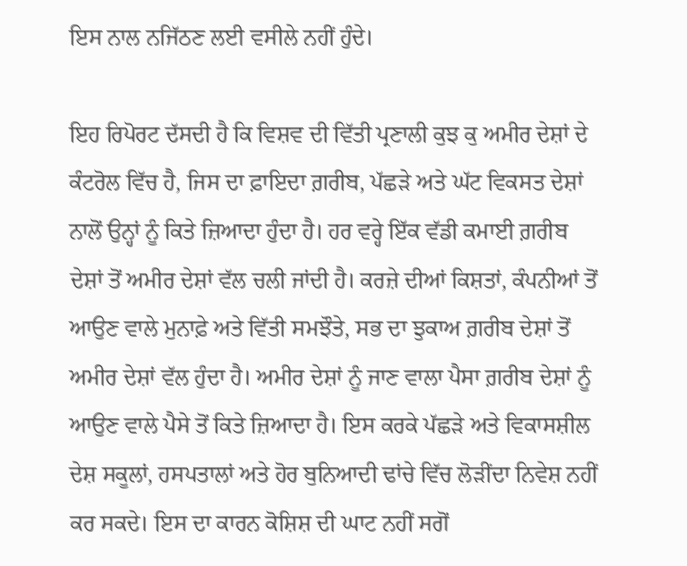ਇਸ ਨਾਲ ਨਜਿੱਠਣ ਲਈ ਵਸੀਲੇ ਨਹੀਂ ਹੁੰਦੇ।

ਇਹ ਰਿਪੋਰਟ ਦੱਸਦੀ ਹੈ ਕਿ ਵਿਸ਼ਵ ਦੀ ਵਿੱਤੀ ਪ੍ਰਣਾਲੀ ਕੁਝ ਕੁ ਅਮੀਰ ਦੇਸ਼ਾਂ ਦੇ ਕੰਟਰੋਲ ਵਿੱਚ ਹੈ, ਜਿਸ ਦਾ ਫ਼ਾਇਦਾ ਗ਼ਰੀਬ, ਪੱਛੜੇ ਅਤੇ ਘੱਟ ਵਿਕਸਤ ਦੇਸ਼ਾਂ ਨਾਲੋਂ ਉਨ੍ਹਾਂ ਨੂੰ ਕਿਤੇ ਜ਼ਿਆਦਾ ਹੁੰਦਾ ਹੈ। ਹਰ ਵਰ੍ਹੇ ਇੱਕ ਵੱਡੀ ਕਮਾਈ ਗ਼ਰੀਬ ਦੇਸ਼ਾਂ ਤੋਂ ਅਮੀਰ ਦੇਸ਼ਾਂ ਵੱਲ ਚਲੀ ਜਾਂਦੀ ਹੈ। ਕਰਜ਼ੇ ਦੀਆਂ ਕਿਸ਼ਤਾਂ, ਕੰਪਨੀਆਂ ਤੋਂ ਆਉਣ ਵਾਲੇ ਮੁਨਾਫ਼ੇ ਅਤੇ ਵਿੱਤੀ ਸਮਝੌਤੇ, ਸਭ ਦਾ ਝੁਕਾਅ ਗ਼ਰੀਬ ਦੇਸ਼ਾਂ ਤੋਂ ਅਮੀਰ ਦੇਸ਼ਾਂ ਵੱਲ ਹੁੰਦਾ ਹੈ। ਅਮੀਰ ਦੇਸ਼ਾਂ ਨੂੰ ਜਾਣ ਵਾਲਾ ਪੈਸਾ ਗ਼ਰੀਬ ਦੇਸ਼ਾਂ ਨੂੰ ਆਉਣ ਵਾਲੇ ਪੈਸੇ ਤੋਂ ਕਿਤੇ ਜ਼ਿਆਦਾ ਹੈ। ਇਸ ਕਰਕੇ ਪੱਛੜੇ ਅਤੇ ਵਿਕਾਸਸ਼ੀਲ ਦੇਸ਼ ਸਕੂਲਾਂ, ਹਸਪਤਾਲਾਂ ਅਤੇ ਹੋਰ ਬੁਨਿਆਦੀ ਢਾਂਚੇ ਵਿੱਚ ਲੋੜੀਂਦਾ ਨਿਵੇਸ਼ ਨਹੀਂ ਕਰ ਸਕਦੇ। ਇਸ ਦਾ ਕਾਰਨ ਕੋਸ਼ਿਸ਼ ਦੀ ਘਾਟ ਨਹੀਂ ਸਗੋਂ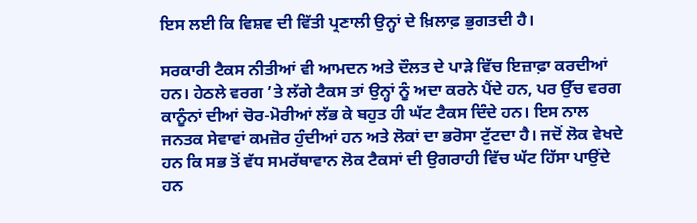ਇਸ ਲਈ ਕਿ ਵਿਸ਼ਵ ਦੀ ਵਿੱਤੀ ਪ੍ਰਣਾਲੀ ਉਨ੍ਹਾਂ ਦੇ ਖ਼ਿਲਾਫ਼ ਭੁਗਤਦੀ ਹੈ।

ਸਰਕਾਰੀ ਟੈਕਸ ਨੀਤੀਆਂ ਵੀ ਆਮਦਨ ਅਤੇ ਦੌਲਤ ਦੇ ਪਾੜੇ ਵਿੱਚ ਇਜ਼ਾਫ਼ਾ ਕਰਦੀਆਂ ਹਨ। ਹੇਠਲੇ ਵਰਗ ’ਤੇ ਲੱਗੇ ਟੈਕਸ ਤਾਂ ਉਨ੍ਹਾਂ ਨੂੰ ਅਦਾ ਕਰਨੇ ਪੈਂਦੇ ਹਨ, ਪਰ ਉੱਚ ਵਰਗ ਕਾਨੂੰਨਾਂ ਦੀਆਂ ਚੋਰ-ਮੋਰੀਆਂ ਲੱਭ ਕੇ ਬਹੁਤ ਹੀ ਘੱਟ ਟੈਕਸ ਦਿੰਦੇ ਹਨ। ਇਸ ਨਾਲ ਜਨਤਕ ਸੇਵਾਵਾਂ ਕਮਜ਼ੋਰ ਹੁੰਦੀਆਂ ਹਨ ਅਤੇ ਲੋਕਾਂ ਦਾ ਭਰੋਸਾ ਟੁੱਟਦਾ ਹੈ। ਜਦੋਂ ਲੋਕ ਵੇਖਦੇ ਹਨ ਕਿ ਸਭ ਤੋਂ ਵੱਧ ਸਮਰੱਥਾਵਾਨ ਲੋਕ ਟੈਕਸਾਂ ਦੀ ਉਗਰਾਹੀ ਵਿੱਚ ਘੱਟ ਹਿੱਸਾ ਪਾਉਂਦੇ ਹਨ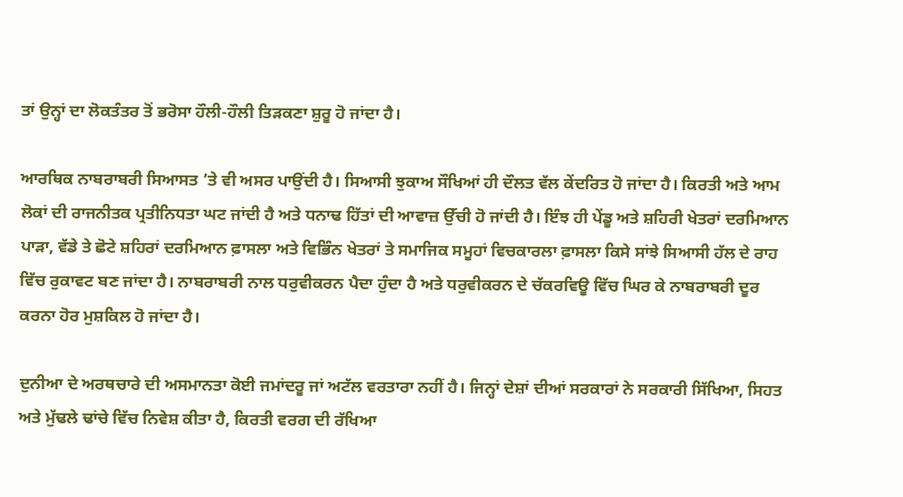ਤਾਂ ਉਨ੍ਹਾਂ ਦਾ ਲੋਕਤੰਤਰ ਤੋਂ ਭਰੋਸਾ ਹੌਲੀ-ਹੌਲੀ ਤਿੜਕਣਾ ਸ਼ੁਰੂ ਹੋ ਜਾਂਦਾ ਹੈ।

ਆਰਥਿਕ ਨਾਬਰਾਬਰੀ ਸਿਆਸਤ ’ਤੇ ਵੀ ਅਸਰ ਪਾਉਂਦੀ ਹੈ। ਸਿਆਸੀ ਝੁਕਾਅ ਸੌਖਿਆਂ ਹੀ ਦੌਲਤ ਵੱਲ ਕੇਂਦਰਿਤ ਹੋ ਜਾਂਦਾ ਹੈ। ਕਿਰਤੀ ਅਤੇ ਆਮ ਲੋਕਾਂ ਦੀ ਰਾਜਨੀਤਕ ਪ੍ਰਤੀਨਿਧਤਾ ਘਟ ਜਾਂਦੀ ਹੈ ਅਤੇ ਧਨਾਢ ਹਿੱਤਾਂ ਦੀ ਆਵਾਜ਼ ਉੱਚੀ ਹੋ ਜਾਂਦੀ ਹੈ। ਇੰਝ ਹੀ ਪੇਂਡੂ ਅਤੇ ਸ਼ਹਿਰੀ ਖੇਤਰਾਂ ਦਰਮਿਆਨ ਪਾੜਾ, ਵੱਡੇ ਤੇ ਛੋਟੇ ਸ਼ਹਿਰਾਂ ਦਰਮਿਆਨ ਫ਼ਾਸਲਾ ਅਤੇ ਵਿਭਿੰਨ ਖੇਤਰਾਂ ਤੇ ਸਮਾਜਿਕ ਸਮੂਹਾਂ ਵਿਚਕਾਰਲਾ ਫ਼ਾਸਲਾ ਕਿਸੇ ਸਾਂਝੇ ਸਿਆਸੀ ਹੱਲ ਦੇ ਰਾਹ ਵਿੱਚ ਰੁਕਾਵਟ ਬਣ ਜਾਂਦਾ ਹੈ। ਨਾਬਰਾਬਰੀ ਨਾਲ ਧਰੁਵੀਕਰਨ ਪੈਦਾ ਹੁੰਦਾ ਹੈ ਅਤੇ ਧਰੁਵੀਕਰਨ ਦੇ ਚੱਕਰਵਿਊ ਵਿੱਚ ਘਿਰ ਕੇ ਨਾਬਰਾਬਰੀ ਦੂਰ ਕਰਨਾ ਹੋਰ ਮੁਸ਼ਕਿਲ ਹੋ ਜਾਂਦਾ ਹੈ।

ਦੁਨੀਆ ਦੇ ਅਰਥਚਾਰੇ ਦੀ ਅਸਮਾਨਤਾ ਕੋਈ ਜਮਾਂਦਰੂ ਜਾਂ ਅਟੱਲ ਵਰਤਾਰਾ ਨਹੀਂ ਹੈ। ਜਿਨ੍ਹਾਂ ਦੇਸ਼ਾਂ ਦੀਆਂ ਸਰਕਾਰਾਂ ਨੇ ਸਰਕਾਰੀ ਸਿੱਖਿਆ, ਸਿਹਤ ਅਤੇ ਮੁੱਢਲੇ ਢਾਂਚੇ ਵਿੱਚ ਨਿਵੇਸ਼ ਕੀਤਾ ਹੈ, ਕਿਰਤੀ ਵਰਗ ਦੀ ਰੱਖਿਆ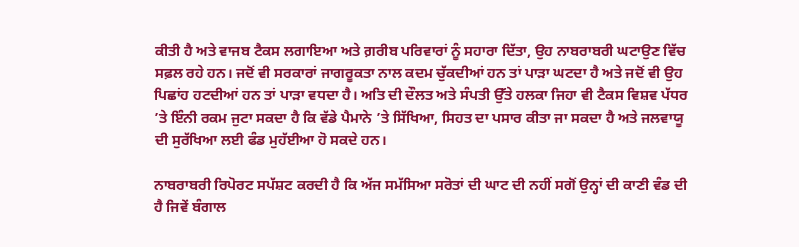ਕੀਤੀ ਹੈ ਅਤੇ ਵਾਜਬ ਟੈਕਸ ਲਗਾਇਆ ਅਤੇ ਗ਼ਰੀਬ ਪਰਿਵਾਰਾਂ ਨੂੰ ਸਹਾਰਾ ਦਿੱਤਾ, ਉਹ ਨਾਬਰਾਬਰੀ ਘਟਾਉਣ ਵਿੱਚ ਸਫ਼ਲ ਰਹੇ ਹਨ। ਜਦੋਂ ਵੀ ਸਰਕਾਰਾਂ ਜਾਗਰੂਕਤਾ ਨਾਲ ਕਦਮ ਚੁੱਕਦੀਆਂ ਹਨ ਤਾਂ ਪਾੜਾ ਘਟਦਾ ਹੈ ਅਤੇ ਜਦੋਂ ਵੀ ਉਹ ਪਿਛਾਂਹ ਹਟਦੀਆਂ ਹਨ ਤਾਂ ਪਾੜਾ ਵਧਦਾ ਹੈ। ਅਤਿ ਦੀ ਦੌਲਤ ਅਤੇ ਸੰਪਤੀ ਉੱਤੇ ਹਲਕਾ ਜਿਹਾ ਵੀ ਟੈਕਸ ਵਿਸ਼ਵ ਪੱਧਰ ’ਤੇ ਇੰਨੀ ਰਕਮ ਜੁਟਾ ਸਕਦਾ ਹੈ ਕਿ ਵੱਡੇ ਪੈਮਾਨੇ ’ਤੇ ਸਿੱਖਿਆ, ਸਿਹਤ ਦਾ ਪਸਾਰ ਕੀਤਾ ਜਾ ਸਕਦਾ ਹੈ ਅਤੇ ਜਲਵਾਯੂ ਦੀ ਸੁਰੱਖਿਆ ਲਈ ਫੰਡ ਮੁਹੱਈਆ ਹੋ ਸਕਦੇ ਹਨ।

ਨਾਬਰਾਬਰੀ ਰਿਪੋਰਟ ਸਪੱਸ਼ਟ ਕਰਦੀ ਹੈ ਕਿ ਅੱਜ ਸਮੱਸਿਆ ਸਰੋਤਾਂ ਦੀ ਘਾਟ ਦੀ ਨਹੀਂ ਸਗੋਂ ਉਨ੍ਹਾਂ ਦੀ ਕਾਣੀ ਵੰਡ ਦੀ ਹੈ ਜਿਵੇਂ ਬੰਗਾਲ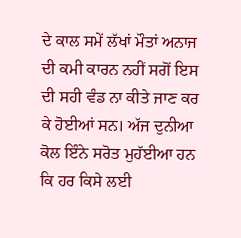ਦੇ ਕਾਲ ਸਮੇਂ ਲੱਖਾਂ ਮੌਤਾਂ ਅਨਾਜ ਦੀ ਕਮੀ ਕਾਰਨ ਨਹੀਂ ਸਗੋਂ ਇਸ ਦੀ ਸਹੀ ਵੰਡ ਨਾ ਕੀਤੇ ਜਾਣ ਕਰ ਕੇ ਹੋਈਆਂ ਸਨ। ਅੱਜ ਦੁਨੀਆ ਕੋਲ ਇੰਨੇ ਸਰੋਤ ਮੁਹੱਈਆ ਹਨ ਕਿ ਹਰ ਕਿਸੇ ਲਈ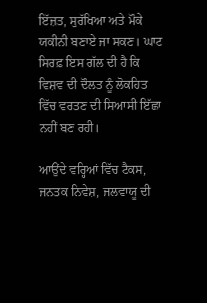ਇੱਜ਼ਤ, ਸੁਰੱਖਿਆ ਅਤੇ ਮੌਕੇ ਯਕੀਨੀ ਬਣਾਏ ਜਾ ਸਕਣ। ਘਾਟ ਸਿਰਫ਼ ਇਸ ਗੱਲ ਦੀ ਹੈ ਕਿ ਵਿਸ਼ਵ ਦੀ ਦੌਲਤ ਨੂੰ ਲੋਕਹਿਤ ਵਿੱਚ ਵਰਤਣ ਦੀ ਸਿਆਸੀ ਇੱਛਾ ਨਹੀਂ ਬਣ ਰਹੀ।

ਆਉਂਦੇ ਵਰ੍ਹਿਆਂ ਵਿੱਚ ਟੈਕਸ, ਜਨਤਕ ਨਿਵੇਸ਼, ਜਲਵਾਯੂ ਦੀ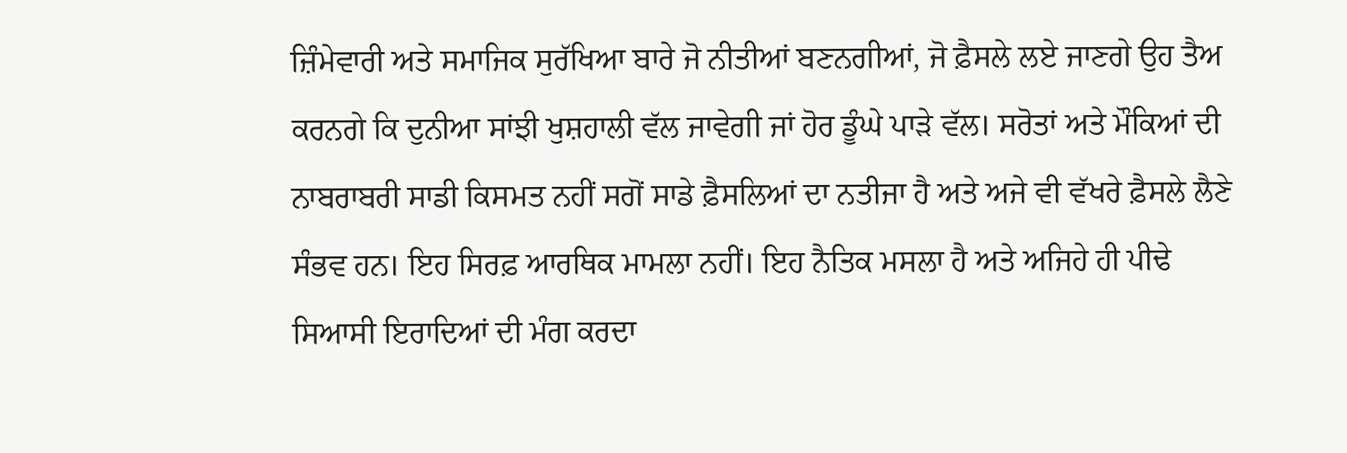ਜ਼ਿੰਮੇਵਾਰੀ ਅਤੇ ਸਮਾਜਿਕ ਸੁਰੱਖਿਆ ਬਾਰੇ ਜੋ ਨੀਤੀਆਂ ਬਣਨਗੀਆਂ, ਜੋ ਫ਼ੈਸਲੇ ਲਏ ਜਾਣਗੇ ਉਹ ਤੈਅ ਕਰਨਗੇ ਕਿ ਦੁਨੀਆ ਸਾਂਝੀ ਖੁਸ਼ਹਾਲੀ ਵੱਲ ਜਾਵੇਗੀ ਜਾਂ ਹੋਰ ਡੂੰਘੇ ਪਾੜੇ ਵੱਲ। ਸਰੋਤਾਂ ਅਤੇ ਮੌਕਿਆਂ ਦੀ ਨਾਬਰਾਬਰੀ ਸਾਡੀ ਕਿਸਮਤ ਨਹੀਂ ਸਗੋਂ ਸਾਡੇ ਫ਼ੈਸਲਿਆਂ ਦਾ ਨਤੀਜਾ ਹੈ ਅਤੇ ਅਜੇ ਵੀ ਵੱਖਰੇ ਫ਼ੈਸਲੇ ਲੈਣੇ ਸੰਭਵ ਹਨ। ਇਹ ਸਿਰਫ਼ ਆਰਥਿਕ ਮਾਮਲਾ ਨਹੀਂ। ਇਹ ਨੈਤਿਕ ਮਸਲਾ ਹੈ ਅਤੇ ਅਜਿਹੇ ਹੀ ਪੀਢੇ ਸਿਆਸੀ ਇਰਾਦਿਆਂ ਦੀ ਮੰਗ ਕਰਦਾ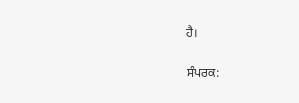ਹੈ।

ਸੰਪਰਕ: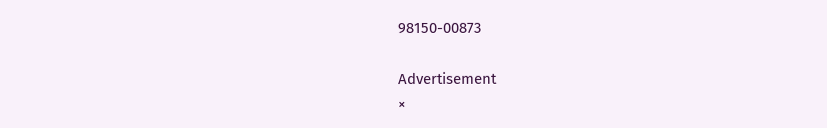98150-00873

Advertisement
×